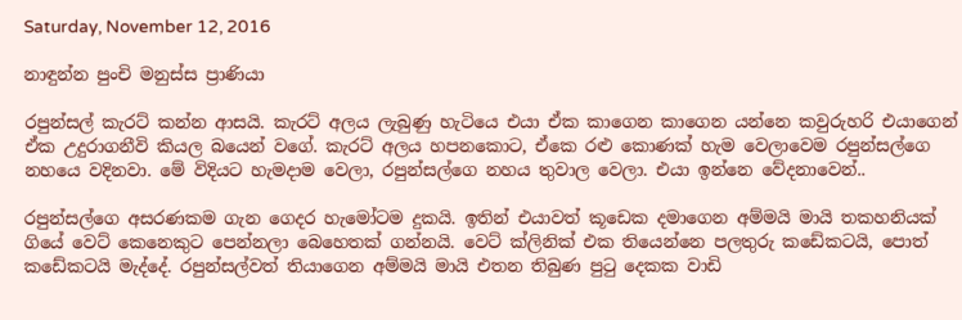Saturday, November 12, 2016

නාඳුන්න පුංචි මනුස්ස ප්‍රාණියා

රපුන්සල් කැරට් කන්න ආසයි. කැරට් අලය ලැබුණු හැටියෙ එයා ඒක කාගෙන කාගෙන යන්නෙ කවුරුහරි එයාගෙන් ඒක උදුරාගනීවි කියල බයෙන් වගේ. කැරට් අලය හපනකොට, ඒකෙ රළු කොණක් හැම වෙලාවෙම රපුන්සල්ගෙ නහයෙ වදිනවා. මේ විදියට හැමදාම වෙලා, රපුන්සල්ගෙ නහය තුවාල වෙලා. එයා ඉන්නෙ වේදනාවෙන්..

රපුන්සල්ගෙ අසරණකම ගැන ගෙදර හැමෝටම දුකයි. ඉතින් එයාවත් කූඩෙක දමාගෙන අම්මයි මායි තකහනියක් ගියේ වෙට් කෙනෙකුට පෙන්නලා බෙහෙතක් ගන්නයි. වෙට් ක්ලිනික් එක තියෙන්නෙ පලතුරු කඩේකටයි, පොත් කඩේකටයි මැද්දේ. රපුන්සල්වත් තියාගෙන අම්මයි මායි එතන තිබුණ පුටු දෙකක වාඩි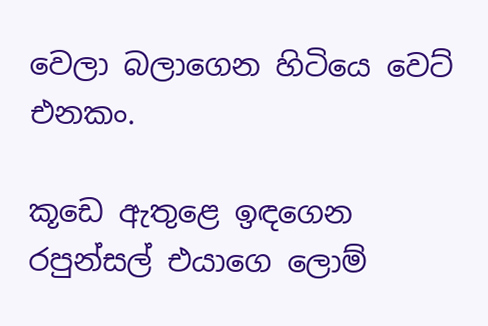වෙලා බලාගෙන හිටියෙ වෙට් එනකං.

කූඩෙ ඇතුළෙ ඉඳගෙන රපුන්සල් එයාගෙ ලොම්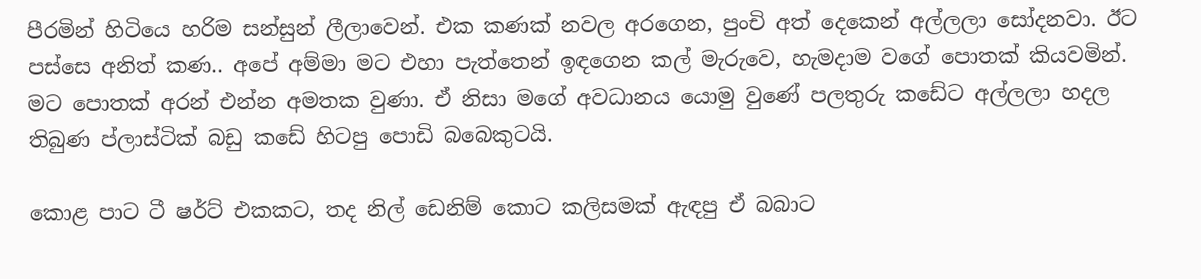පීරමින් හිටියෙ හරිම සන්සුන් ලීලාවෙන්. එක කණක් නවල අරගෙන, පුංචි අත් දෙකෙන් අල්ලලා සෝදනවා. ඊට පස්සෙ අනිත් කණ.. අපේ අම්මා මට එහා පැත්තෙන් ඉඳගෙන කල් මැරුවෙ, හැමදාම වගේ පොතක් කියවමින්. මට පොතක් අරන් එන්න අමතක වුණා. ඒ නිසා මගේ අවධානය යොමු වුණේ පලතුරු කඩේට අල්ලලා හදල තිබුණ ප්ලාස්ටික් බඩු කඩේ හිටපු පොඩි බබෙකුටයි.

කොළ පාට ටී ෂර්ට් එකකට, තද නිල් ඩෙනිම් කොට කලිසමක් ඇඳපු ඒ බබාට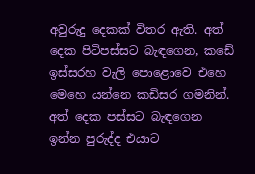අවුරුදු දෙකක් විතර ඇති. අත් දෙක පිටිපස්සට බැඳගෙන, කඩේ ඉස්සරහ වැලි පොළොවෙ එහෙ මෙහෙ යන්නෙ කඩිසර ගමනින්. අත් දෙක පස්සට බැඳගෙන ඉන්න පුරුද්ද එයාට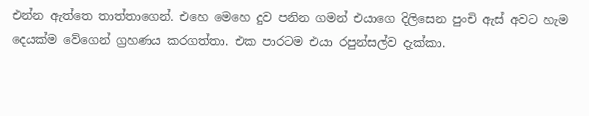එන්න ඇත්තෙ තාත්තාගෙන්. එහෙ මෙහෙ දුව පනින ගමන් එයාගෙ දිලිසෙන පුංචි ඇස් අවට හැම දෙයක්ම වේගෙන් ග්‍රහණය කරගත්තා. එක පාරටම එයා රපුන්සල්ව දැක්කා.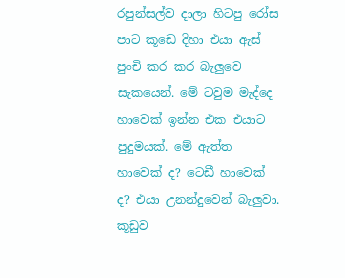රපුන්සල්ව දාලා හිටපු රෝස පාට කූඩෙ දිහා එයා ඇස් පුංචි කර කර බැලුවෙ සැකයෙන්. මේ ටවුම මැද්දෙ හාවෙක් ඉන්න එක එයාට පුදුමයක්. මේ ඇත්ත හාවෙක් ද? ටෙඩී හාවෙක් ද? එයා උනන්දුවෙන් බැලුවා. කූඩුව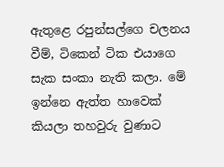ඇතුළෙ රපුන්සල්ගෙ චලනය වීම්, ටිකෙන් ටික එයාගෙ සැක සංකා නැති කලා. මේ ඉන්නෙ ඇත්ත හාවෙක් කියලා තහවුරු වුණාට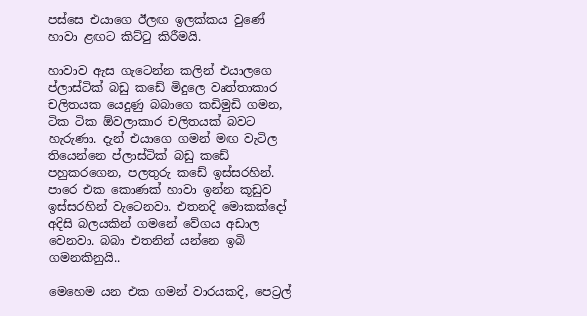පස්සෙ එයාගෙ ඊලඟ ඉලක්කය වුණේ හාවා ළඟට කිට්ටු කිරීමයි.

හාවාව ඇස ගැටෙන්න කලින් එයාලගෙ ප්ලාස්ටික් බඩු කඩේ මිදුලෙ වෘත්තාකාර චලිතයක යෙදුණු බබාගෙ කඩිමුඩි ගමන, ටික ටික ඕවලාකාර චලිතයක් බවට හැරුණා. දැන් එයාගෙ ගමන් මඟ වැටිල තියෙන්නෙ ප්ලාස්ටික් බඩු කඩේ පහුකරගෙන, පලතුරු කඩේ ඉස්සරහින්. පාරෙ එක කොණක් හාවා ඉන්න කූඩුව ඉස්සරහින් වැටෙනවා. එතනදි මොකක්දෝ අදිසි බලයකින් ගමනේ වේගය අඩාල වෙනවා. බබා එතනින් යන්නෙ ඉබි ගමනකිනුයි..

මෙහෙම යන එක ගමන් වාරයකදි, පෙට්‍රල්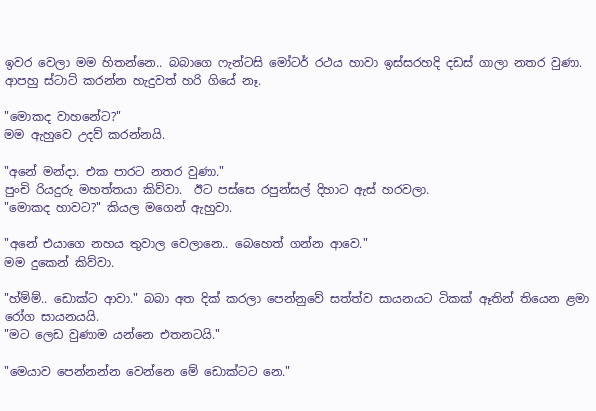ඉවර වෙලා මම හිතන්නෙ.. බබාගෙ ෆැන්ටසි මෝටර් රථය හාවා ඉස්සරහදි දඩස් ගාලා නතර වුණා. ආපහු ස්ටාට් කරන්න හැදුවත් හරි ගියේ නෑ.

"මොකද වාහනේට?"
මම ඇහුවෙ උදව් කරන්නයි.

"අනේ මන්දා. එක පාරට නතර වුණා."
පුංචි රියදුරු මහත්තයා කිව්වා.  ඊට පස්සෙ රපුන්සල් දිහාට ඇස් හරවලා.
"මොකද හාවට?" කියල මගෙන් ඇහුවා.

"අනේ එයාගෙ නහය තුවාල වෙලානෙ.. බෙහෙත් ගන්න ආවෙ."
මම දුකෙන් කිව්වා.

"හ්ම්ම්.. ඩොක්ට ආවා." බබා අත දික් කරලා පෙන්නුවේ සත්ත්ව සායනයට ටිකක් ඈතින් තියෙන ළමා රෝග සායනයයි.
"මට ලෙඩ වුණාම යන්නෙ එතනටයි."

"මෙයාව පෙන්නන්න වෙන්නෙ මේ ඩොක්ටට නෙ."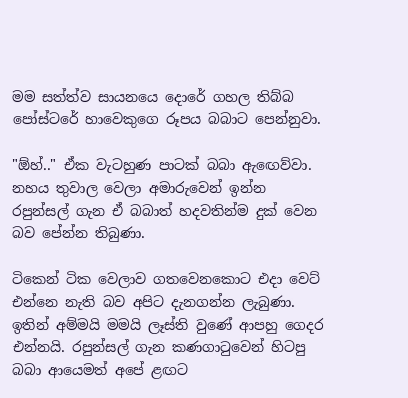මම සත්ත්ව සායනයෙ දොරේ ගහල තිබ්බ පෝස්ටරේ හාවෙකුගෙ රූපය බබාට පෙන්නුවා.

"ඕහ්.." ඒක වැටහුණ පාටක් බබා ඇඟෙව්වා.
නහය තුවාල වෙලා අමාරුවෙන් ඉන්න රපුන්සල් ගැන ඒ බබාත් හදවතින්ම දුක් වෙන බව පේන්න තිබුණා.

ටිකෙන් ටික වෙලාව ගතවෙනකොට එදා වෙට් එන්නෙ නැති බව අපිට දැනගන්න ලැබුණා. ඉතින් අම්මයි මමයි ලෑස්ති වුණේ ආපහු ගෙදර එන්නයි. රපුන්සල් ගැන කණගාටුවෙන් හිටපු බබා ආයෙමත් අපේ ළඟට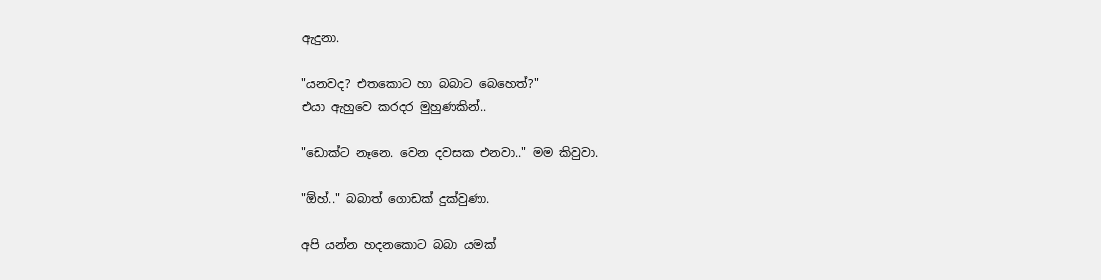ඇදුනා.

"යනවද? එතකොට හා බබාට බෙහෙත්?"
එයා ඇහුවෙ කරදර මුහුණකින්..

"ඩොක්ට නෑනෙ. වෙන දවසක එනවා.." මම කිවුවා.

"ඕහ්.." බබාත් ගොඩක් දුක්වුණා.

අපි යන්න හදනකොට බබා යමක්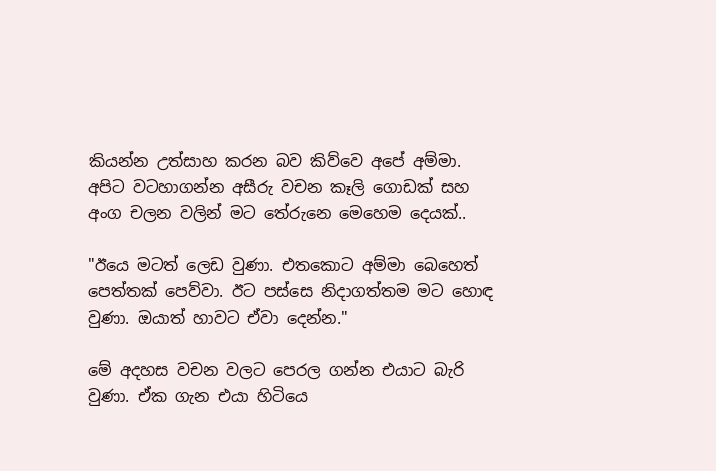කියන්න උත්සාහ කරන බව කිව්වෙ අපේ අම්මා.
අපිට වටහාගන්න අසීරු වචන කෑලි ගොඩක් සහ අංග චලන වලින් මට තේරුනෙ මෙහෙම දෙයක්..

"ඊයෙ මටත් ලෙඩ වුණා. එතකොට අම්මා බෙහෙත් පෙත්තක් පෙව්වා. ඊට පස්සෙ නිදාගත්තම මට හොඳ වුණා. ඔයාත් හාවට ඒවා දෙන්න."

මේ අදහස වචන වලට පෙරල ගන්න එයාට බැරි වුණා. ඒක ගැන එයා හිටියෙ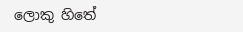ලොකු හිතේ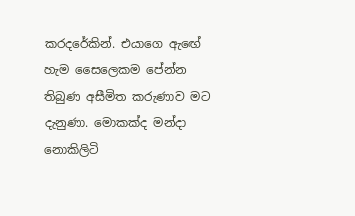කරදරේකින්. එයාගෙ ඇඟේ හැම සෛලෙකම පේන්න තිබුණ අසීමිත කරුණාව මට දැනුණා. මොකක්ද මන්දා නොකිලිටි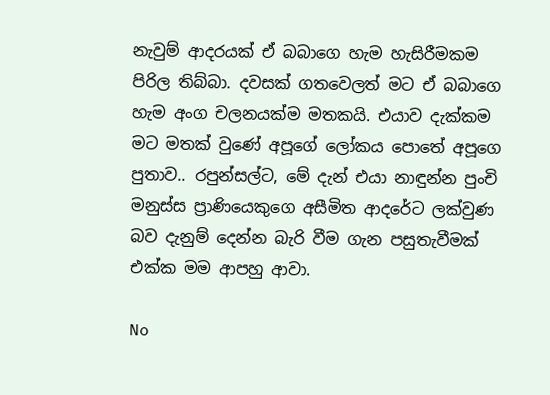නැවුම් ආදරයක් ඒ බබාගෙ හැම හැසිරීමකම පිරිල තිබ්බා. දවසක් ගතවෙලත් මට ඒ බබාගෙ හැම අංග චලනයක්ම මතකයි. එයාව දැක්කම මට මතක් වුණේ අපූගේ ලෝකය පොතේ අපූගෙ පුතාව.. රපුන්සල්ට, මේ දැන් එයා නාඳුන්න පුංචි මනුස්ස ප්‍රාණියෙකුගෙ අසීමිත ආදරේට ලක්වුණ බව දැනුම් දෙන්න බැරි වීම ගැන පසුතැවීමක් එක්ක මම ආපහු ආවා.

No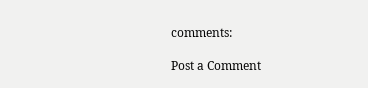comments:

Post a Comment